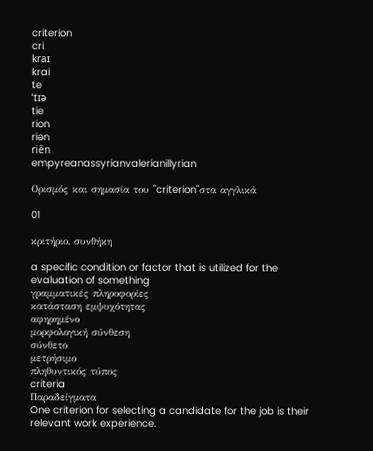criterion
cri
kraɪ
krai
te
ˈtɪə
tie
rion
riən
riēn
empyreanassyrianvalerianillyrian

Ορισμός και σημασία του "criterion"στα αγγλικά

01

κριτήριο, συνθήκη

a specific condition or factor that is utilized for the evaluation of something
γραμματικές πληροφορίες
κατάσταση εμψυχότητας
αφηρημένο
μορφολογική σύνθεση
σύνθετο
μετρήσιμο
πληθυντικός τύπος
criteria
Παραδείγματα
One criterion for selecting a candidate for the job is their relevant work experience.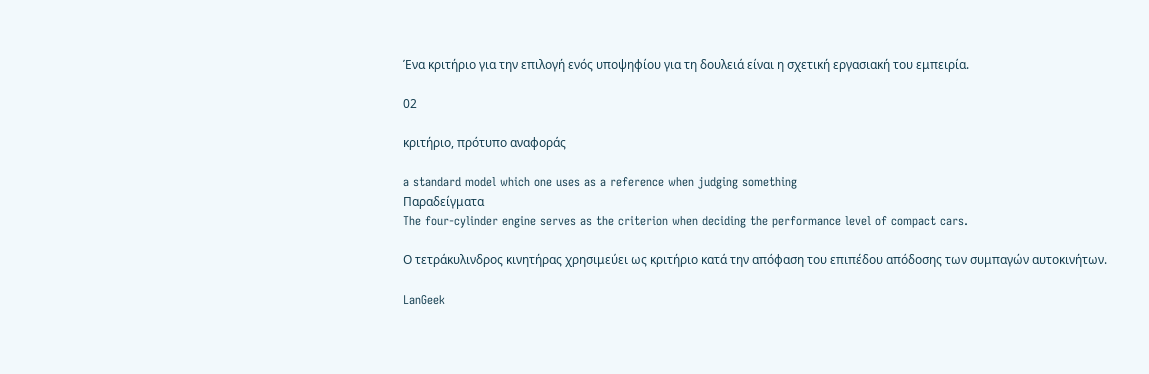Ένα κριτήριο για την επιλογή ενός υποψηφίου για τη δουλειά είναι η σχετική εργασιακή του εμπειρία.

02

κριτήριο, πρότυπο αναφοράς

a standard model which one uses as a reference when judging something
Παραδείγματα
The four-cylinder engine serves as the criterion when deciding the performance level of compact cars.

Ο τετράκυλινδρος κινητήρας χρησιμεύει ως κριτήριο κατά την απόφαση του επιπέδου απόδοσης των συμπαγών αυτοκινήτων.

LanGeek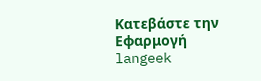Κατεβάστε την Εφαρμογή
langeek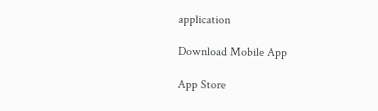application

Download Mobile App

App Store